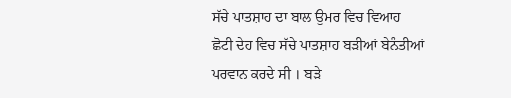ਸੱਚੇ ਪਾਤਸ਼ਾਹ ਦਾ ਬਾਲ ਉਮਰ ਵਿਚ ਵਿਆਹ
ਛੋਟੀ ਦੇਹ ਵਿਚ ਸੱਚੇ ਪਾਤਸ਼ਾਹ ਬੜੀਆਂ ਬੇਨੰਤੀਆਂ
ਪਰਵਾਨ ਕਰਦੇ ਸੀ । ਬੜੇ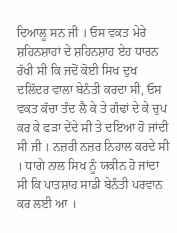ਦਿਆਲੂ ਸਨ ਜੀ । ਓਸ ਵਕਤ ਮੇਰੇ ਸ਼ਹਿਨਸ਼ਾਹਾਂ ਦੇ ਸ਼ਹਿਨਸ਼ਾਹ ਏਹ ਧਾਰਨ ਰੱਖੀ ਸੀ ਕਿ ਜਦੋਂ ਕੋਈ ਸਿਖ ਦੁਖ ਦਲਿੱਦਰ ਵਾਲਾ ਬੇਨੰਤੀ ਕਰਦਾ ਸੀ, ਓਸ ਵਕਤ ਕੱਚਾ ਤੰਦ ਲੈ ਕੇ ਤੇ ਗੰਢਾਂ ਦੇ ਕੇ ਚੁਪ ਕਰ ਕੇ ਫੜਾ ਦੇਂਦੇ ਸੀ ਤੇ ਦਇਆ ਹੋ ਜਾਂਦੀ ਸੀ ਜੀ । ਨਜ਼ਰੀ ਨਜ਼ਰ ਨਿਹਾਲ ਕਰਦੇ ਸੀ । ਧਾਗੇ ਨਾਲ ਸਿਖ ਨੂੰ ਯਕੀਨ ਹੋ ਜਾਂਦਾ ਸੀ ਕਿ ਪਾਤਸ਼ਾਹ ਸਾਡੀ ਬੇਨੰਤੀ ਪਰਵਾਨ ਕਰ ਲਈ ਆ ।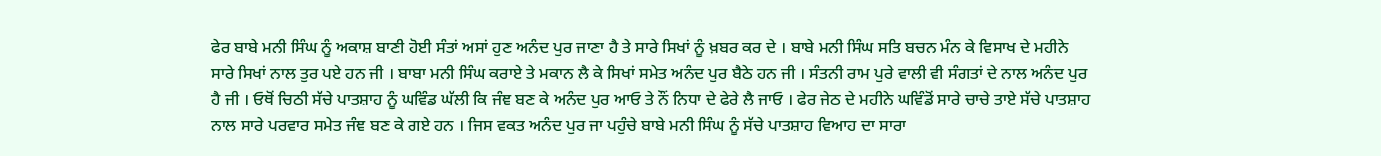ਫੇਰ ਬਾਬੇ ਮਨੀ ਸਿੰਘ ਨੂੰ ਅਕਾਸ਼ ਬਾਣੀ ਹੋਈ ਸੰਤਾਂ ਅਸਾਂ ਹੁਣ ਅਨੰਦ ਪੁਰ ਜਾਣਾ ਹੈ ਤੇ ਸਾਰੇ ਸਿਖਾਂ ਨੂੰ ਖ਼ਬਰ ਕਰ ਦੇ । ਬਾਬੇ ਮਨੀ ਸਿੰਘ ਸਤਿ ਬਚਨ ਮੰਨ ਕੇ ਵਿਸਾਖ ਦੇ ਮਹੀਨੇ ਸਾਰੇ ਸਿਖਾਂ ਨਾਲ ਤੁਰ ਪਏ ਹਨ ਜੀ । ਬਾਬਾ ਮਨੀ ਸਿੰਘ ਕਰਾਏ ਤੇ ਮਕਾਨ ਲੈ ਕੇ ਸਿਖਾਂ ਸਮੇਤ ਅਨੰਦ ਪੁਰ ਬੈਠੇ ਹਨ ਜੀ । ਸੰਤਨੀ ਰਾਮ ਪੁਰੇ ਵਾਲੀ ਵੀ ਸੰਗਤਾਂ ਦੇ ਨਾਲ ਅਨੰਦ ਪੁਰ ਹੈ ਜੀ । ਓਥੋਂ ਚਿਠੀ ਸੱਚੇ ਪਾਤਸ਼ਾਹ ਨੂੰ ਘਵਿੰਡ ਘੱਲੀ ਕਿ ਜੰਞ ਬਣ ਕੇ ਅਨੰਦ ਪੁਰ ਆਓ ਤੇ ਨੌਂ ਨਿਧਾ ਦੇ ਫੇਰੇ ਲੈ ਜਾਓ । ਫੇਰ ਜੇਠ ਦੇ ਮਹੀਨੇ ਘਵਿੰਡੋਂ ਸਾਰੇ ਚਾਚੇ ਤਾਏ ਸੱਚੇ ਪਾਤਸ਼ਾਹ ਨਾਲ ਸਾਰੇ ਪਰਵਾਰ ਸਮੇਤ ਜੰਞ ਬਣ ਕੇ ਗਏ ਹਨ । ਜਿਸ ਵਕਤ ਅਨੰਦ ਪੁਰ ਜਾ ਪਹੁੰਚੇ ਬਾਬੇ ਮਨੀ ਸਿੰਘ ਨੂੰ ਸੱਚੇ ਪਾਤਸ਼ਾਹ ਵਿਆਹ ਦਾ ਸਾਰਾ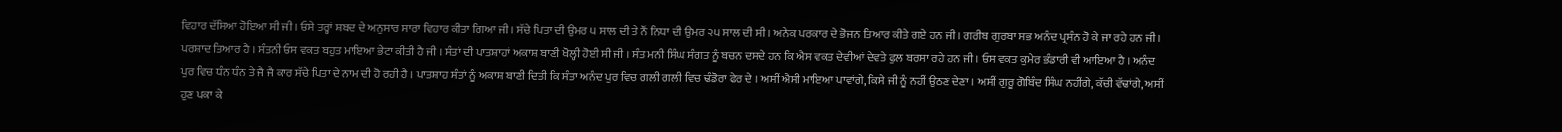ਵਿਹਾਰ ਦੱਸਿਆ ਹੋਇਆ ਸੀ ਜੀ । ਓਸੇ ਤਰ੍ਹਾਂ ਸ਼ਬਦ ਦੇ ਅਨੁਸਾਰ ਸਾਰਾ ਵਿਹਾਰ ਕੀਤਾ ਗਿਆ ਜੀ । ਸੱਚੇ ਪਿਤਾ ਦੀ ਉਮਰ ੫ ਸਾਲ ਦੀ ਤੇ ਨੌਂ ਨਿਧਾ ਦੀ ਉਮਰ ੨੫ ਸਾਲ ਦੀ ਸੀ । ਅਨੇਕ ਪਰਕਾਰ ਦੇ ਭੋਜਨ ਤਿਆਰ ਕੀਤੇ ਗਏ ਹਨ ਜੀ । ਗਰੀਬ ਗੁਰਬਾ ਸਭ ਅਨੰਦ ਪ੍ਰਸੰਨ ਹੋ ਕੇ ਜਾ ਰਹੇ ਹਨ ਜੀ । ਪਰਸ਼ਾਦ ਤਿਆਰ ਹੈ । ਸੰਤਨੀ ਓਸ ਵਕਤ ਬਹੁਤ ਮਾਇਆ ਭੇਟਾ ਕੀਤੀ ਹੈ ਜੀ । ਸੰਤਾਂ ਦੀ ਪਾਤਸ਼ਾਹਾਂ ਅਕਾਸ਼ ਬਾਣੀ ਖੋਲ੍ਹੀ ਹੋਈ ਸੀ ਜੀ । ਸੰਤ ਮਨੀ ਸਿੰਘ ਸੰਗਤ ਨੂੰ ਬਚਨ ਦਸਦੇ ਹਨ ਕਿ ਐਸ ਵਕਤ ਦੇਵੀਆਂ ਦੇਵਤੇ ਫੁਲ ਬਰਸਾ ਰਹੇ ਹਨ ਜੀ । ਓਸ ਵਕਤ ਕੁਮੇਰ ਭੰਡਾਰੀ ਵੀ ਆਇਆ ਹੈ । ਅਨੰਦ ਪੁਰ ਵਿਚ ਧੰਨ ਧੰਨ ਤੇ ਜੈ ਜੈ ਕਾਰ ਸੱਚੇ ਪਿਤਾ ਦੇ ਨਾਮ ਦੀ ਹੋ ਰਹੀ ਹੈ । ਪਾਤਸ਼ਾਹ ਸੰਤਾਂ ਨੂੰ ਅਕਾਸ਼ ਬਾਣੀ ਦਿਤੀ ਕਿ ਸੰਤਾ ਅਨੰਦ ਪੁਰ ਵਿਚ ਗਲੀ ਗਲੀ ਵਿਚ ਢੰਡੋਰਾ ਫੇਰ ਦੇ । ਅਸੀਂ ਐਸੀ ਮਾਇਆ ਪਾਵਾਂਗੇ, ਕਿਸੇ ਜੀ ਨੂੰ ਨਹੀਂ ਉਠਣ ਦੇਣਾ । ਅਸੀਂ ਗੁਰੂ ਗੋਬਿੰਦ ਸਿੰਘ ਨਹੀਂਗੇ, ਕੱਚੀ ਵੱਢਾਂਗੇ, ਅਸੀਂ ਹੁਣ ਪਕਾ ਕੇ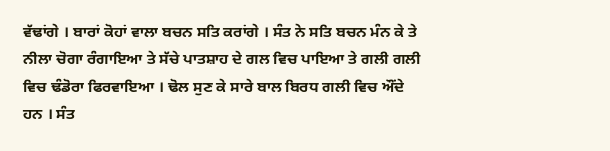ਵੱਢਾਂਗੇ । ਬਾਰਾਂ ਕੋਹਾਂ ਵਾਲਾ ਬਚਨ ਸਤਿ ਕਰਾਂਗੇ । ਸੰਤ ਨੇ ਸਤਿ ਬਚਨ ਮੰਨ ਕੇ ਤੇ ਨੀਲਾ ਚੋਗਾ ਰੰਗਾਇਆ ਤੇ ਸੱਚੇ ਪਾਤਸ਼ਾਹ ਦੇ ਗਲ ਵਿਚ ਪਾਇਆ ਤੇ ਗਲੀ ਗਲੀ ਵਿਚ ਢੰਡੋਰਾ ਫਿਰਵਾਇਆ । ਢੋਲ ਸੁਣ ਕੇ ਸਾਰੇ ਬਾਲ ਬਿਰਧ ਗਲੀ ਵਿਚ ਔਂਦੇ ਹਨ । ਸੰਤ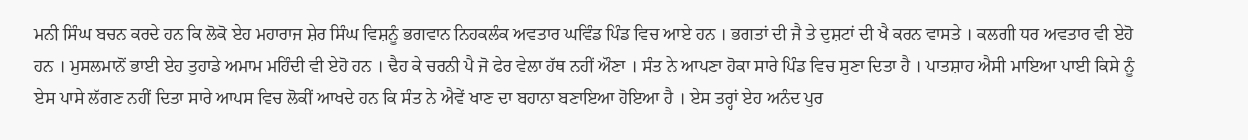ਮਨੀ ਸਿੰਘ ਬਚਨ ਕਰਦੇ ਹਨ ਕਿ ਲੋਕੋ ਏਹ ਮਹਾਰਾਜ ਸ਼ੇਰ ਸਿੰਘ ਵਿਸ਼ਨੂੰ ਭਗਵਾਨ ਨਿਹਕਲੰਕ ਅਵਤਾਰ ਘਵਿੰਡ ਪਿੰਡ ਵਿਚ ਆਏ ਹਨ । ਭਗਤਾਂ ਦੀ ਜੈ ਤੇ ਦੁਸ਼ਟਾਂ ਦੀ ਖੈ ਕਰਨ ਵਾਸਤੇ । ਕਲਗੀ ਧਰ ਅਵਤਾਰ ਵੀ ਏਹੋ ਹਨ । ਮੁਸਲਮਾਨੋਂ ਭਾਈ ਏਹ ਤੁਹਾਡੇ ਅਮਾਮ ਮਹਿੰਦੀ ਵੀ ਏਹੋ ਹਨ । ਢੈਹ ਕੇ ਚਰਨੀ ਪੈ ਜੋ ਫੇਰ ਵੇਲਾ ਹੱਥ ਨਹੀਂ ਔਣਾ । ਸੰਤ ਨੇ ਆਪਣਾ ਹੋਕਾ ਸਾਰੇ ਪਿੰਡ ਵਿਚ ਸੁਣਾ ਦਿਤਾ ਹੈ । ਪਾਤਸ਼ਾਹ ਐਸੀ ਮਾਇਆ ਪਾਈ ਕਿਸੇ ਨੂੰ ਏਸ ਪਾਸੇ ਲੱਗਣ ਨਹੀਂ ਦਿਤਾ ਸਾਰੇ ਆਪਸ ਵਿਚ ਲੋਕੀਂ ਆਖਦੇ ਹਨ ਕਿ ਸੰਤ ਨੇ ਐਵੇਂ ਖਾਣ ਦਾ ਬਹਾਨਾ ਬਣਾਇਆ ਹੋਇਆ ਹੈ । ਏਸ ਤਰ੍ਹਾਂ ਏਹ ਅਨੰਦ ਪੁਰ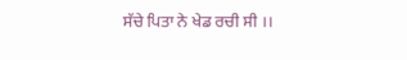ਸੱਚੇ ਪਿਤਾ ਨੇ ਖੇਡ ਰਚੀ ਸੀ ।।